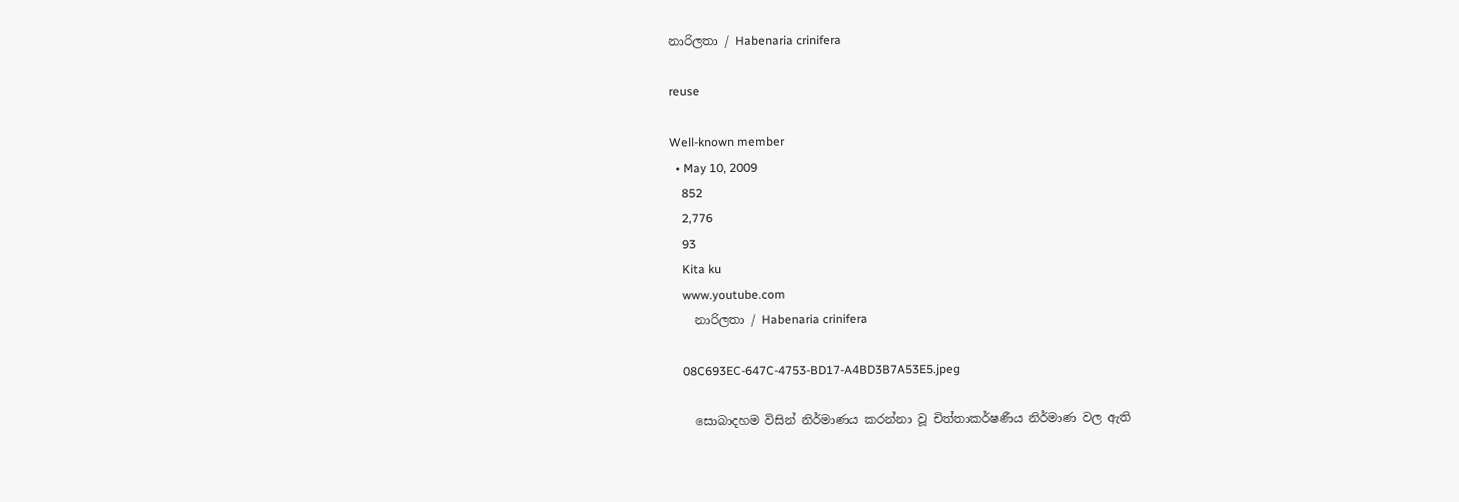නාරිලතා / Habenaria crinifera

reuse

Well-known member
  • May 10, 2009
    852
    2,776
    93
    Kita ku
    www.youtube.com
    නාරිලතා / Habenaria crinifera

    08C693EC-647C-4753-BD17-A4BD3B7A53E5.jpeg

    සොබාදහම විසින් නිර්මාණය කරන්නා වූ චිත්තාකර්ෂණීය නිර්මාණ වල ඇති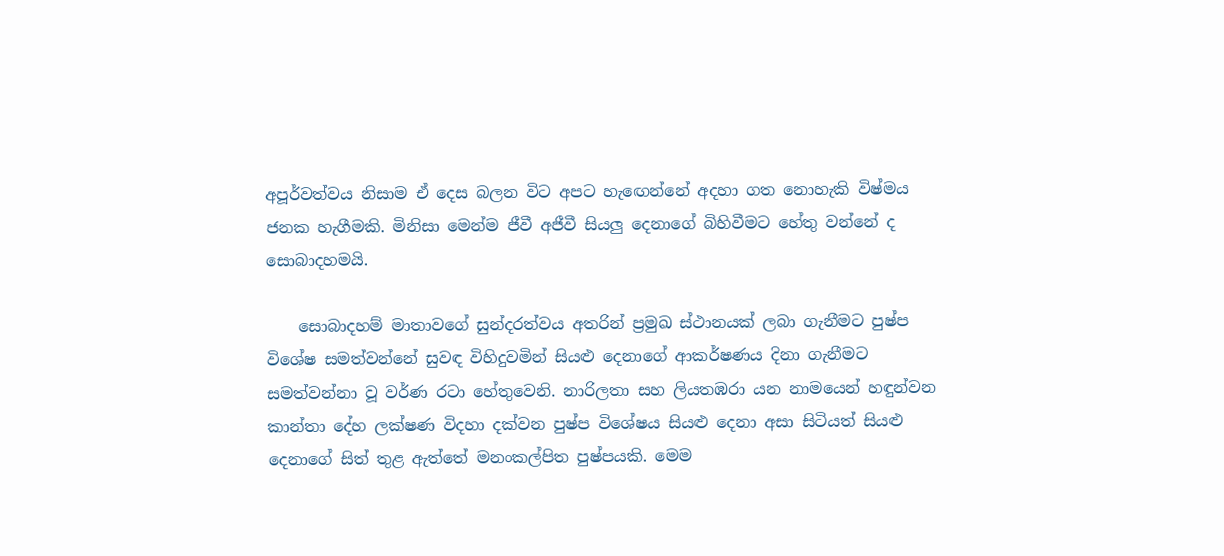අපූර්වත්වය නිසාම ඒ දෙස බලන විට අපට හැඟෙන්නේ අදහා ගත නොහැකි විෂ්මය ජනක හැගීමකි. මිනිසා මෙන්ම ජීවී අජීවී සියලු දෙනාගේ බිහිවීමට හේතු වන්නේ ද සොබාදහමයි.

    සොබාදහම් මාතාවගේ සුන්දරත්වය අතරින් ප්‍රමුඛ ස්ථානයක් ලබා ගැනීමට පුෂ්ප විශේෂ සමත්වන්නේ සුවඳ විහිදුවමින් සියළු දෙනාගේ ආකර්ෂණය දිනා ගැනීමට සමත්වන්නා වූ වර්ණ රටා හේතුවෙනි. නාරිලතා සහ ලියතඹරා යන නාමයෙන් හඳුන්වන කාන්තා දේහ ලක්ෂණ විදහා දක්වන පුෂ්ප විශේෂය සියළු දෙනා අසා සිටියත් සියළු දෙනාගේ සිත් තුළ ඇත්තේ මනංකල්පිත පුෂ්පයකි. මෙම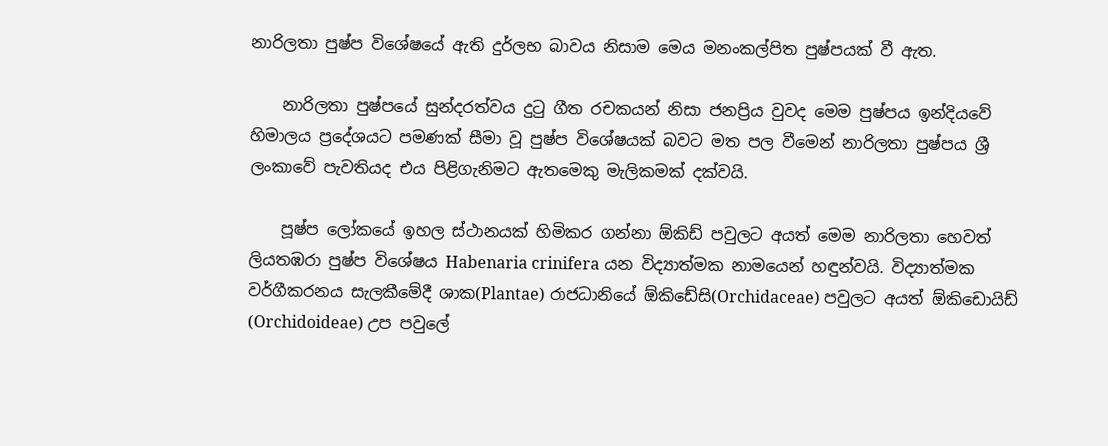නාරිලතා පුෂ්ප විශේෂයේ ඇති දුර්ලභ බාවය නිසාම මෙය මනංකල්පිත පුෂ්පයක් වී ඇත.

    නාරිලතා පුෂ්පයේ සුන්දරත්වය දුටු ගීත රචකයන් නිසා ජනප්‍රිය වුවද මෙම පුෂ්පය ඉන්දියවේ හිමාලය ප්‍රදේශයට පමණක් සීමා වූ පුෂ්ප විශේෂයක් බවට මත පල වීමෙන් නාරිලතා පුෂ්පය ශ්‍රී ලංකාවේ පැවතියද එය පිළිගැනිමට ඇතමෙකු මැලිකමක් දක්වයි.

    පූෂ්ප ලෝකයේ ඉහල ස්ථානයක් හිමිකර ගන්නා ඕකිඩ් පවුලට අයත් මෙම නාරිලතා හෙවත් ලියතඹරා පුෂ්ප විශේෂය Habenaria crinifera යන විද්‍යාත්මක නාමයෙන් හඳුන්වයි. විද්‍යාත්මක වර්ගීකරනය සැලකීමේදී ශාක(Plantae) රාජධානියේ ඕකිඩේසි(Orchidaceae) පවුලට අයත් ඕකිඩොයිඩ් (Orchidoideae) උප පවුලේ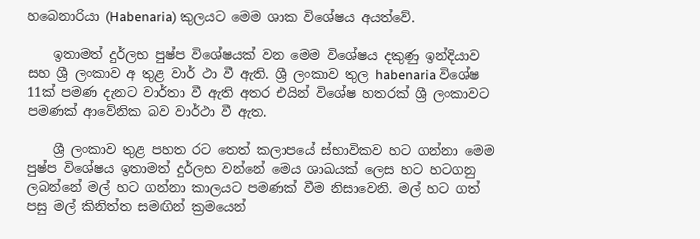හබෙනාරියා (Habenaria) කුලයට මෙම ශාක විශේෂය අයත්වේ.

    ඉතාමත් දුර්ලභ පුෂ්ප විශේෂයක් වන මෙම විශේෂය දකුණු ඉන්දියාව සහ ශ්‍රී ලංකාව අ තුළ වාර් ථා වී ඇති. ශ්‍රී ලංකාව තුල habenaria විශේෂ 11ක් පමණ දැනට වාර්තා වී ඇති අතර එයින් විශේෂ හතරක් ශ්‍රී ලංකාවට පමණක් ආවේනික බව වාර්ථා වී ඇත.

    ශ්‍රී ලංකාව තුළ පහත රට තෙත් කලාපයේ ස්භාවිකව හට ගන්නා මෙම පුෂ්ප විශේෂය ඉතාමත් දුර්ලභ වන්නේ මෙය ශාඛයක් ලෙස හට හටගනු ලබන්නේ මල් හට ගන්නා කාලයට පමණක් වීම නිසාවෙනි. මල් හට ගත් පසු මල් කිනිත්ත සමඟින් ක්‍රමයෙන්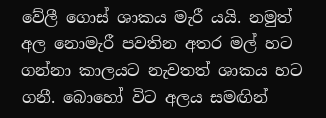වේලී ගොස් ශාකය මැරී යයි. නමුත් අල නොමැරී පවතින අතර මල් හට ගන්නා කාලයට නැවතත් ශාකය හට ගනී. බොහෝ විට අලය සමඟින්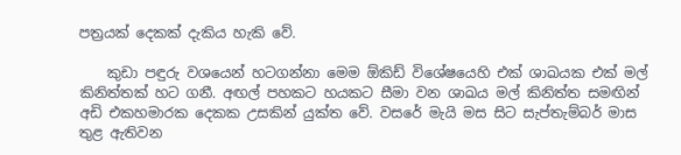පත්‍රයක් දෙකක් දැකිය හැකි වේ.

    කුඩා පඳුරු වශයෙන් හටගන්නා මෙම ඕකිඩ් විශේෂයෙහි එක් ශාඛයක එක් මල් කිනිත්තක් හට ගනී. අඟල් පහකට හයකට සීමා වන ශාඛය මල් කිනිත්ත සමඟින් අඩි එකහමාරක දෙකක උසකින් යුක්ත වේ. වසරේ මැයි මස සිට සැප්තැම්බර් මාස තුළ ඇතිවන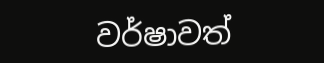වර්ෂාවත්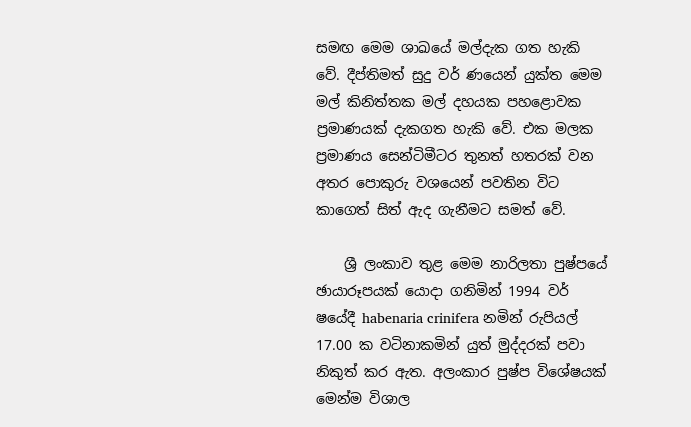සමඟ මෙම ශාඛයේ මල්දැක ගත හැකි වේ. දීප්තිමත් සුදු වර් ණයෙන් යුක්ත මෙම මල් කිනිත්තක මල් දහයක පහළොවක ප්‍රමාණයක් දැකගත හැකි වේ. එක මලක ප්‍රමාණය සෙන්ටිමීටර තුනත් හතරක් වන අතර පොකුරු වශයෙන් පවතින විට කාගෙත් සිත් ඇද ගැනීමට සමත් වේ.

    ශ්‍රී ලංකාව තුළ මෙම නාරිලතා පුෂ්පයේ ඡායාරූපයක් යොදා ගනිමින් 1994 වර් ෂයේදී habenaria crinifera නමින් රුපියල් 17.00 ක වටිනාකමින් යුත් මුද්දරක් පවා නිකුත් කර ඇත. අලංකාර පුෂ්ප විශේෂයක් මෙන්ම විශාල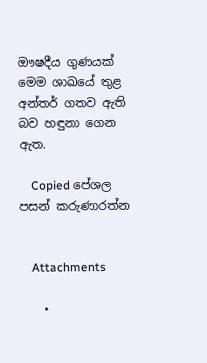ඖෂදීය ගුණයක් මෙම ශාඛයේ තුළ අන්තර් ගතව ඇති බව හඳුනා ගෙන ඇත.

    Copied පේශල පසන් කරුණාරත්න


    Attachments

    •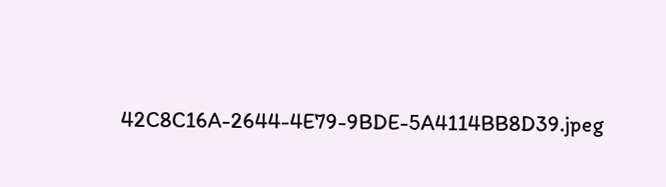42C8C16A-2644-4E79-9BDE-5A4114BB8D39.jpeg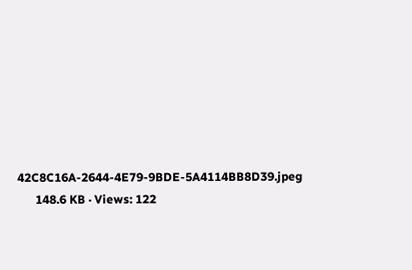42C8C16A-2644-4E79-9BDE-5A4114BB8D39.jpeg
      148.6 KB · Views: 122